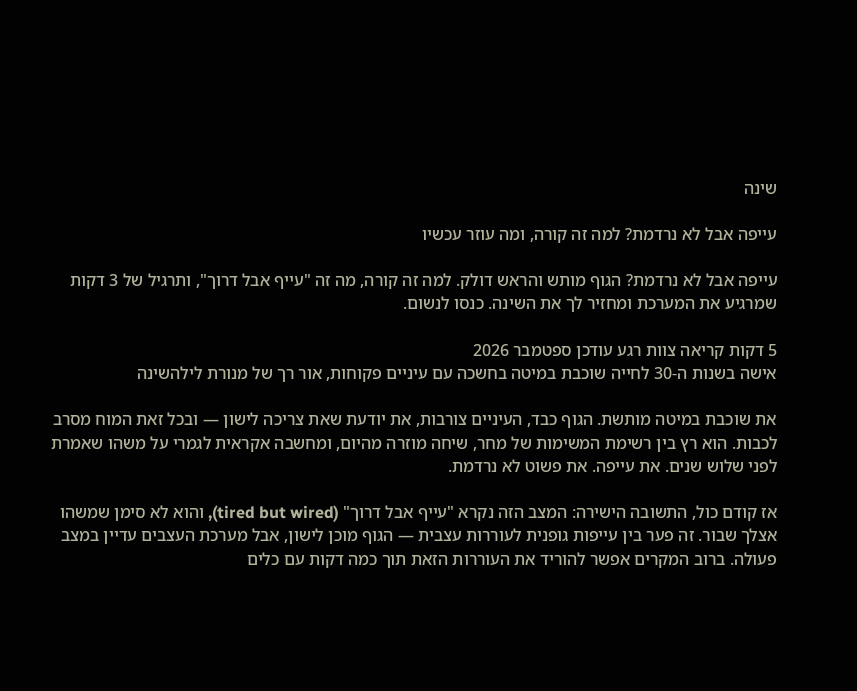שינה

עייפה אבל לא נרדמת? למה זה קורה, ומה עוזר עכשיו

עייפה אבל לא נרדמת? הגוף מותש והראש דולק. למה זה קורה, מה זה "עייף אבל דרוך", ותרגיל של 3 דקות שמרגיע את המערכת ומחזיר לך את השינה. כנסו לנשום.

5 דקות קריאה צוות רגע עודכן ספטמבר 2026
אישה בשנות ה-30 לחייה שוכבת במיטה בחשכה עם עיניים פקוחות, אור רך של מנורת לילהשינה

את שוכבת במיטה מותשת. הגוף כבד, העיניים צורבות, את יודעת שאת צריכה לישון — ובכל זאת המוח מסרב לכבות. הוא רץ בין רשימת המשימות של מחר, שיחה מוזרה מהיום, ומחשבה אקראית לגמרי על משהו שאמרת לפני שלוש שנים. את עייפה. את פשוט לא נרדמת.

אז קודם כול, התשובה הישירה: המצב הזה נקרא "עייף אבל דרוך" (tired but wired), והוא לא סימן שמשהו אצלך שבור. זה פער בין עייפות גופנית לעוררות עצבית — הגוף מוכן לישון, אבל מערכת העצבים עדיין במצב פעולה. ברוב המקרים אפשר להוריד את העוררות הזאת תוך כמה דקות עם כלים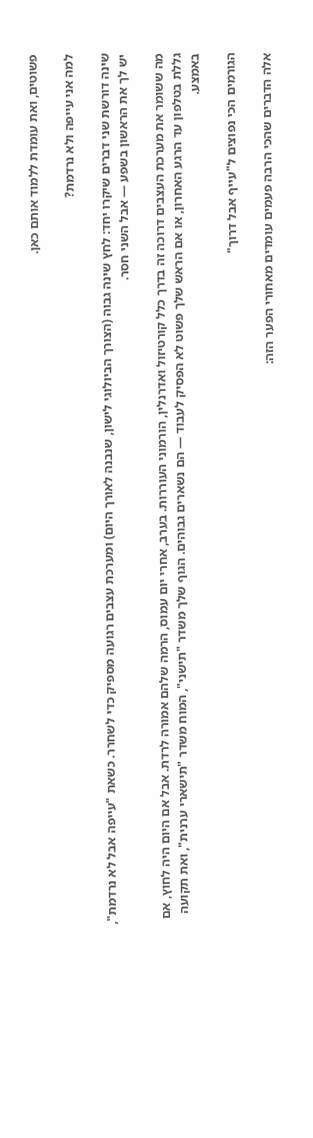פשוטים, ואת עומדת ללמוד אותם כאן.

למה אני עייפה ולא נרדמת?

שינה דורשת שני דברים שיקרו יחד: לחץ שינה גבוה (הצורך הביולוגי לישון, שנבנה לאורך היום) ומערכת עצבים רגועה מספיק כדי לשחרר. כשאת "עייפה אבל לא נרדמת", יש לך את הראשון בשפע — אבל השני חסר.

מה ששומר את מערכת העצבים דרוכה זה בדרך כלל קורטיזול ואדרנלין, הורמוני העוררות. בערב, אחרי יום עמוס, הרמה שלהם אמורה לרדת. אבל אם היום היה לחוץ, אם גללת בטלפון עד הרגע האחרון, או אם הראש שלך פשוט לא הפסיק לעבוד — הם נשארים גבוהים. הגוף שלך משדר "תישני", המוח משדר "תישארי ערנית", ואת תקועה באמצע.

הגורמים הכי נפוצים ל"עייף אבל דרוך"

אלה הדברים שהכי הרבה פעמים עומדים מאחורי הפער הזה: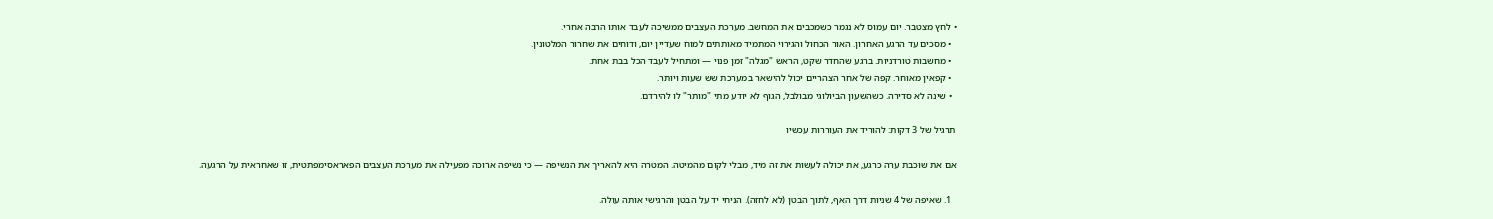• לחץ מצטבר. יום עמוס לא נגמר כשמכבים את המחשב. מערכת העצבים ממשיכה לעבד אותו הרבה אחרי.
  • מסכים עד הרגע האחרון. האור הכחול והגירוי המתמיד מאותתים למוח שעדיין יום, ודוחים את שחרור המלטונין.
  • מחשבות טורדניות. ברגע שהחדר שקט, הראש "מגלה" זמן פנוי — ומתחיל לעבד הכל בבת אחת.
  • קפאין מאוחר. קפה של אחר הצהריים יכול להישאר במערכת שש שעות ויותר.
  • שינה לא סדירה. כשהשעון הביולוגי מבולבל, הגוף לא יודע מתי "מותר" לו להירדם.

תרגיל של 3 דקות: להוריד את העוררות עכשיו

אם את שוכבת ערה כרגע, את יכולה לעשות את זה מיד, מבלי לקום מהמיטה. המטרה היא להאריך את הנשיפה — כי נשיפה ארוכה מפעילה את מערכת העצבים הפאראסימפתטית, זו שאחראית על הרגעה.

  1. שאיפה של 4 שניות דרך האף, לתוך הבטן (לא לחזה). הניחי יד על הבטן והרגישי אותה עולה.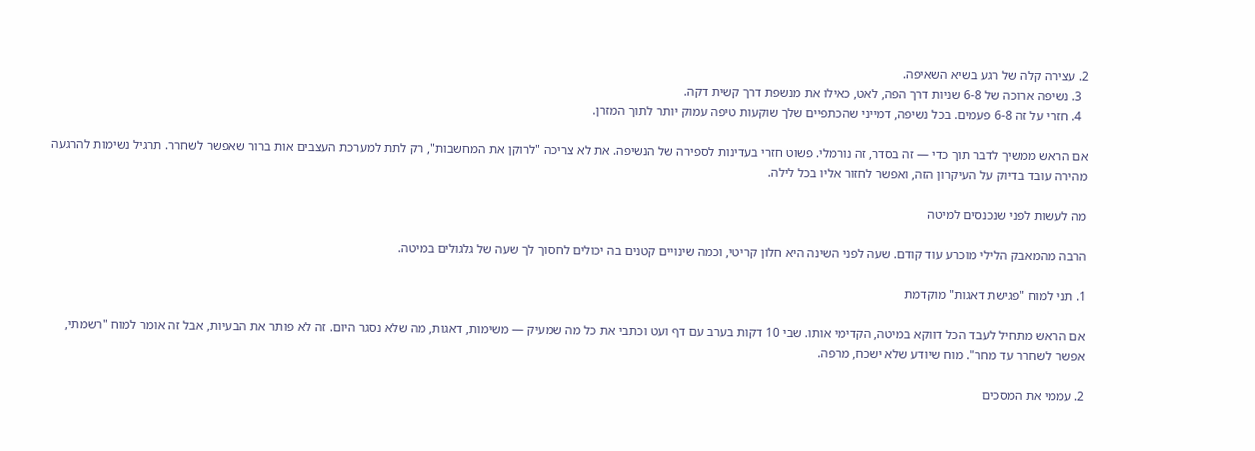2. עצירה קלה של רגע בשיא השאיפה.
  3. נשיפה ארוכה של 6-8 שניות דרך הפה, לאט, כאילו את מנשפת דרך קשית דקה.
  4. חזרי על זה 6-8 פעמים. בכל נשיפה, דמייני שהכתפיים שלך שוקעות טיפה עמוק יותר לתוך המזרן.

אם הראש ממשיך לדבר תוך כדי — זה בסדר, זה נורמלי. פשוט חזרי בעדינות לספירה של הנשיפה. את לא צריכה "לרוקן את המחשבות", רק לתת למערכת העצבים אות ברור שאפשר לשחרר. תרגיל נשימות להרגעה מהירה עובד בדיוק על העיקרון הזה, ואפשר לחזור אליו בכל לילה.

מה לעשות לפני שנכנסים למיטה

הרבה מהמאבק הלילי מוכרע עוד קודם. שעה לפני השינה היא חלון קריטי, וכמה שינויים קטנים בה יכולים לחסוך לך שעה של גלגולים במיטה.

1. תני למוח "פגישת דאגות" מוקדמת

אם הראש מתחיל לעבד הכל דווקא במיטה, הקדימי אותו. שבי 10 דקות בערב עם דף ועט וכתבי את כל מה שמעיק — משימות, דאגות, מה שלא נסגר היום. זה לא פותר את הבעיות, אבל זה אומר למוח "רשמתי, אפשר לשחרר עד מחר". מוח שיודע שלא ישכח, מרפה.

2. עממי את המסכים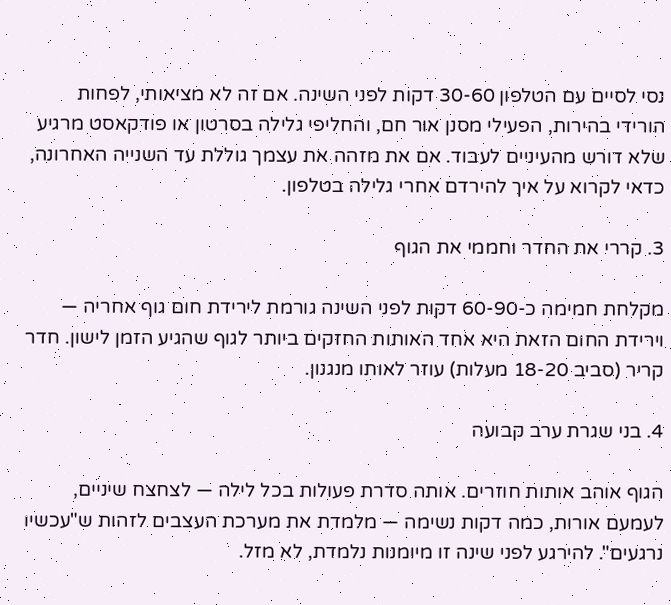נסי לסיים עם הטלפון 30-60 דקות לפני השינה. אם זה לא מציאותי, לפחות הורידי בהירות, הפעילי מסנן אור חם, והחליפי גלילה בסרטון או פודקאסט מרגיע שלא דורש מהעיניים לעבוד. אם את מזהה את עצמך גוללת עד השנייה האחרונה, כדאי לקרוא על איך להירדם אחרי גלילה בטלפון.

3. קררי את החדר וחממי את הגוף

מקלחת חמימה כ-60-90 דקות לפני השינה גורמת לירידת חום גוף אחריה — וירידת החום הזאת היא אחד האותות החזקים ביותר לגוף שהגיע הזמן לישון. חדר קריר (סביב 18-20 מעלות) עוזר לאותו מנגנון.

4. בני שגרת ערב קבועה

הגוף אוהב אותות חוזרים. אותה סדרת פעולות בכל לילה — לצחצח שיניים, לעמעם אורות, כמה דקות נשימה — מלמדת את מערכת העצבים לזהות ש"עכשיו נרגעים". להירגע לפני שינה זו מיומנות נלמדת, לא מזל.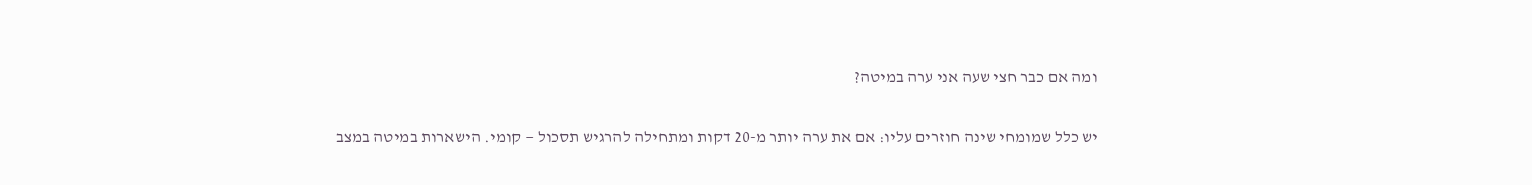ומה אם כבר חצי שעה אני ערה במיטה?

יש כלל שמומחי שינה חוזרים עליו: אם את ערה יותר מ-20 דקות ומתחילה להרגיש תסכול — קומי. הישארות במיטה במצב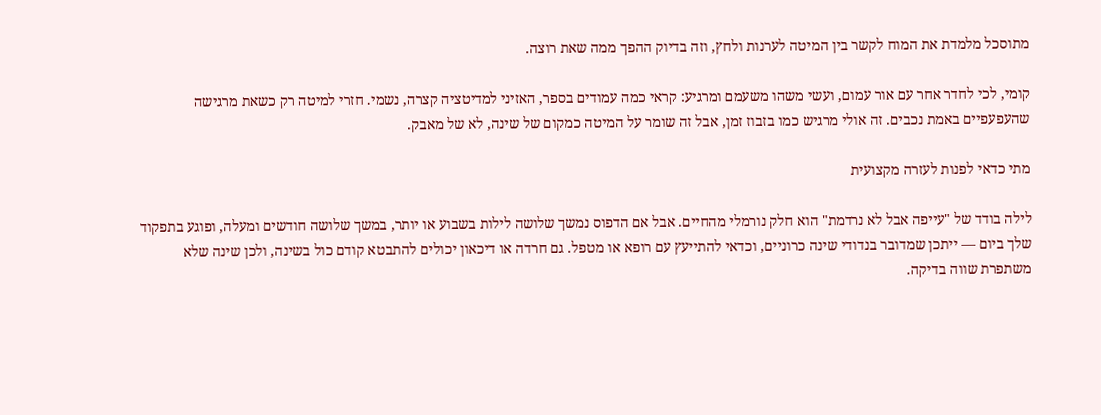מתוסכל מלמדת את המוח לקשר בין המיטה לערנות ולחץ, וזה בדיוק ההפך ממה שאת רוצה.

קומי, לכי לחדר אחר עם אור עמום, ועשי משהו משעמם ומרגיע: קראי כמה עמודים בספר, האזיני למדיטציה קצרה, נשמי. חזרי למיטה רק כשאת מרגישה שהעפעפיים באמת נכבים. זה אולי מרגיש כמו בזבוז זמן, אבל זה שומר על המיטה כמקום של שינה, לא של מאבק.

מתי כדאי לפנות לעזרה מקצועית

לילה בודד של "עייפה אבל לא נרדמת" הוא חלק נורמלי מהחיים. אבל אם הדפוס נמשך שלושה לילות בשבוע או יותר, במשך שלושה חודשים ומעלה, ופוגע בתפקוד שלך ביום — ייתכן שמדובר בנדודי שינה כרוניים, וכדאי להתייעץ עם רופא או מטפל. גם חרדה או דיכאון יכולים להתבטא קודם כול בשינה, ולכן שינה שלא משתפרת שווה בדיקה.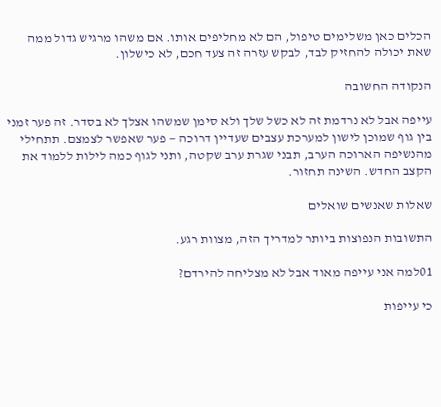הכלים כאן משלימים טיפול, הם לא מחליפים אותו. אם משהו מרגיש גדול ממה שאת יכולה להחזיק לבד, לבקש עזרה זה צעד חכם, לא כישלון.

הנקודה החשובה

עייפה אבל לא נרדמת זה לא כשל שלך ולא סימן שמשהו אצלך לא בסדר. זה פער זמני בין גוף שמוכן לישון למערכת עצבים שעדיין דרוכה — פער שאפשר לצמצם. תתחילי מהנשיפה הארוכה הערב, תבני שגרת ערב שקטה, ותני לגוף כמה לילות ללמוד את הקצב החדש. השינה תחזור.

שאלות שאנשים שואלים

התשובות הנפוצות ביותר למדריך הזה, מצוות רגע.

01למה אני עייפה מאוד אבל לא מצליחה להירדם?

כי עייפות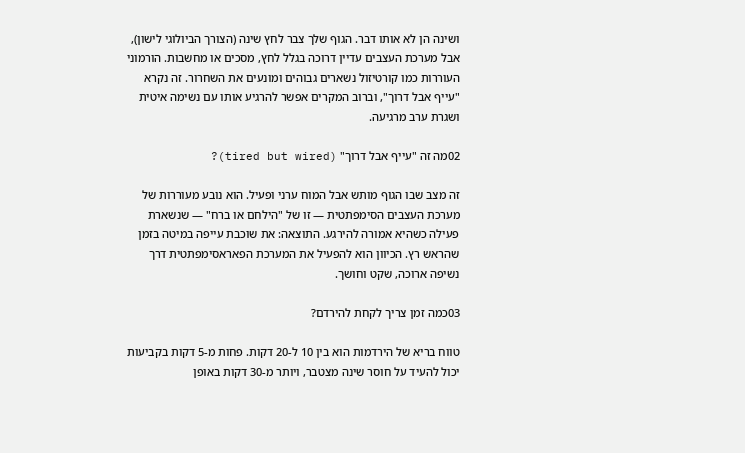ושינה הן לא אותו דבר. הגוף שלך צבר לחץ שינה (הצורך הביולוגי לישון), אבל מערכת העצבים עדיין דרוכה בגלל לחץ, מסכים או מחשבות. הורמוני העוררות כמו קורטיזול נשארים גבוהים ומונעים את השחרור. זה נקרא "עייף אבל דרוך", וברוב המקרים אפשר להרגיע אותו עם נשימה איטית ושגרת ערב מרגיעה.

02מה זה "עייף אבל דרוך" (tired but wired)?

זה מצב שבו הגוף מותש אבל המוח ערני ופעיל. הוא נובע מעוררות של מערכת העצבים הסימפתטית — זו של "הילחם או ברח" — שנשארת פעילה כשהיא אמורה להירגע. התוצאה: את שוכבת עייפה במיטה בזמן שהראש רץ. הכיוון הוא להפעיל את המערכת הפאראסימפתטית דרך נשיפה ארוכה, שקט וחושך.

03כמה זמן צריך לקחת להירדם?

טווח בריא של הירדמות הוא בין 10 ל-20 דקות. פחות מ-5 דקות בקביעות יכול להעיד על חוסר שינה מצטבר, ויותר מ-30 דקות באופן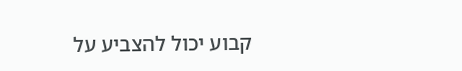קבוע יכול להצביע על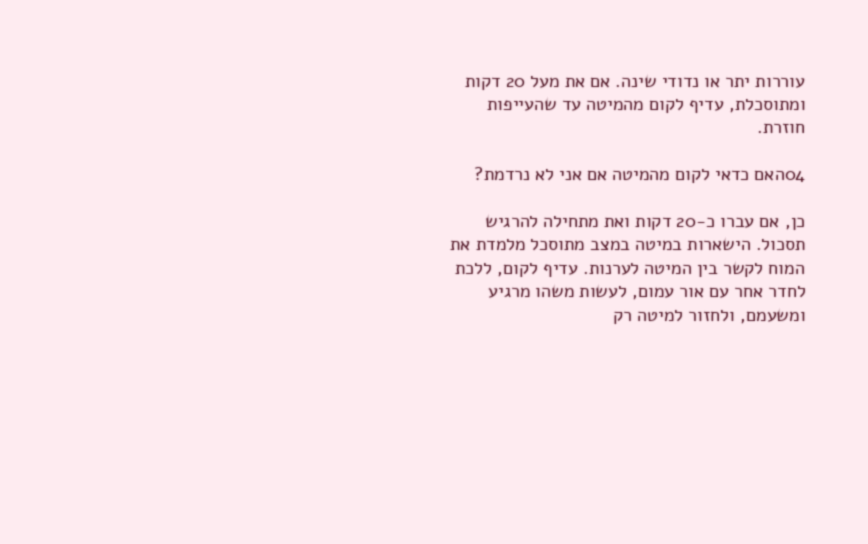עוררות יתר או נדודי שינה. אם את מעל 20 דקות ומתוסכלת, עדיף לקום מהמיטה עד שהעייפות חוזרת.

04האם כדאי לקום מהמיטה אם אני לא נרדמת?

כן, אם עברו כ-20 דקות ואת מתחילה להרגיש תסכול. הישארות במיטה במצב מתוסכל מלמדת את המוח לקשר בין המיטה לערנות. עדיף לקום, ללכת לחדר אחר עם אור עמום, לעשות משהו מרגיע ומשעמם, ולחזור למיטה רק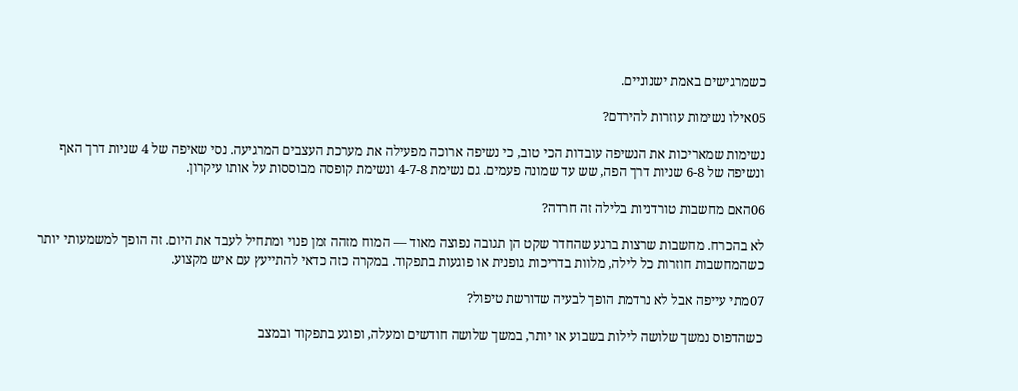כשמרגישים באמת ישנוניים.

05אילו נשימות עוזרות להירדם?

נשימות שמאריכות את הנשיפה עובדות הכי טוב, כי נשיפה ארוכה מפעילה את מערכת העצבים המרגיעה. נסי שאיפה של 4 שניות דרך האף ונשיפה של 6-8 שניות דרך הפה, שש עד שמונה פעמים. גם נשימת 4-7-8 ונשימת קופסה מבוססות על אותו עיקרון.

06האם מחשבות טורדניות בלילה זה חרדה?

לא בהכרח. מחשבות שרצות ברגע שהחדר שקט הן תגובה נפוצה מאוד — המוח מזהה זמן פנוי ומתחיל לעבד את היום. זה הופך למשמעותי יותר כשהמחשבות חוזרות כל לילה, מלוות בדריכות גופנית או פוגעות בתפקוד. במקרה כזה כדאי להתייעץ עם איש מקצוע.

07מתי עייפה אבל לא נרדמת הופך לבעיה שדורשת טיפול?

כשהדפוס נמשך שלושה לילות בשבוע או יותר, במשך שלושה חודשים ומעלה, ופוגע בתפקוד ובמצב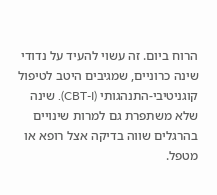הרוח ביום. זה עשוי להעיד על נדודי שינה כרוניים, שמגיבים היטב לטיפול קוגניטיבי-התנהגותי (CBT-I). שינה שלא משתפרת גם למרות שינויים בהרגלים שווה בדיקה אצל רופא או מטפל.